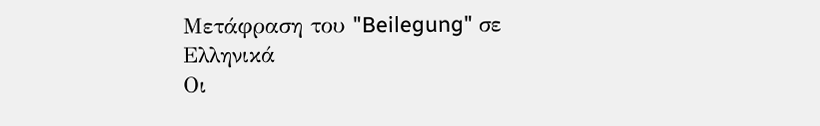Μετάφραση του "Beilegung" σε Ελληνικά
Οι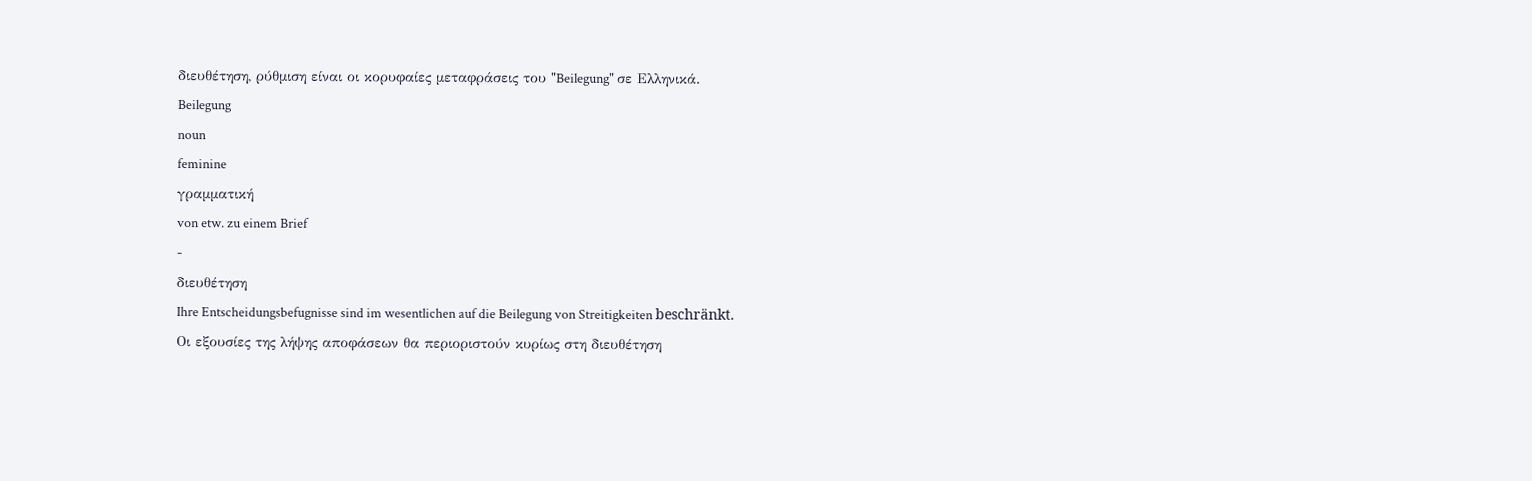διευθέτηση, ρύθμιση είναι οι κορυφαίες μεταφράσεις του "Beilegung" σε Ελληνικά.
Beilegung
noun
feminine
γραμματική
von etw. zu einem Brief
-
διευθέτηση
Ihre Entscheidungsbefugnisse sind im wesentlichen auf die Beilegung von Streitigkeiten beschränkt.
Οι εξουσίες της λήψης αποφάσεων θα περιοριστούν κυρίως στη διευθέτηση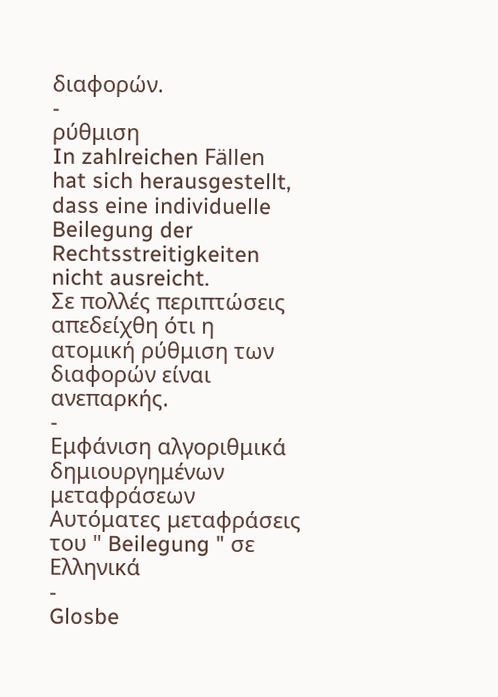διαφορών.
-
ρύθμιση
In zahlreichen Fällen hat sich herausgestellt, dass eine individuelle Beilegung der Rechtsstreitigkeiten nicht ausreicht.
Σε πολλές περιπτώσεις απεδείχθη ότι η ατομική ρύθμιση των διαφορών είναι ανεπαρκής.
-
Εμφάνιση αλγοριθμικά δημιουργημένων μεταφράσεων
Αυτόματες μεταφράσεις του " Beilegung " σε Ελληνικά
-
Glosbe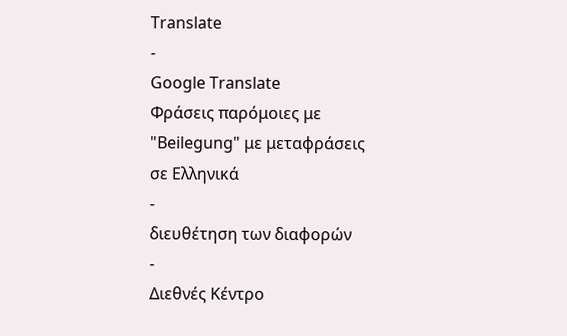Translate
-
Google Translate
Φράσεις παρόμοιες με "Beilegung" με μεταφράσεις σε Ελληνικά
-
διευθέτηση των διαφορών
-
Διεθνές Κέντρο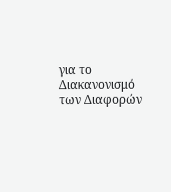για το Διακανονισμό των Διαφορών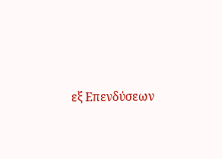εξ Επενδύσεων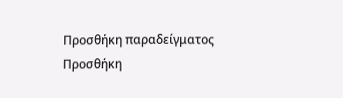Προσθήκη παραδείγματος
Προσθήκη